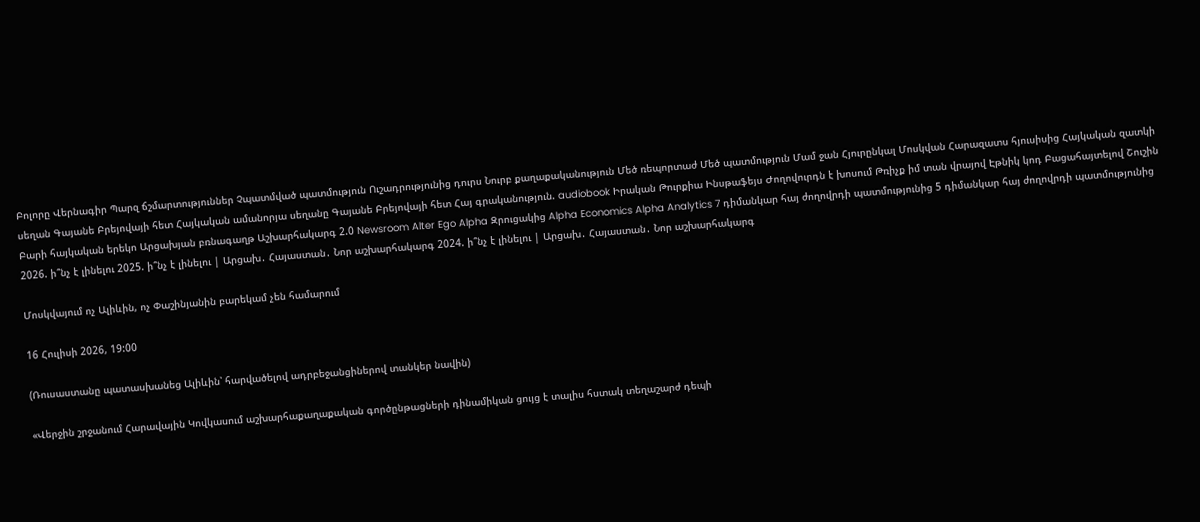Բոլորը Վերնագիր Պարզ ճշմարտություններ Չպատմված պատմություն Ուշադրությունից դուրս Նուրբ քաղաքականություն Մեծ ռեպորտաժ Մեծ պատմություն Մամ ջան Հյուրընկալ Մոսկվան Հարազատս հյուսիսից Հայկական զատկի սեղան Գայանե Բրեյովայի հետ Հայկական ամանորյա սեղանը Գայանե Բրեյովայի հետ Հայ գրականություն. audiobook Իրական Թուրքիա Ինսթաֆեյս Ժողովուրդն է խոսում Թռիչք իմ տան վրայով Էթնիկ կոդ Բացահայտելով Շուշին Բարի հայկական երեկո Արցախյան բռնագաղթ Աշխարհակարգ 2.0 Newsroom Alter Ego Alpha Զրուցակից Alpha Economics Alpha Analytics 7 դիմանկար հայ ժողովրդի պատմությունից 5 դիմանկար հայ ժողովրդի պատմությունից 2026. ի՞նչ է լինելու 2025. ի՞նչ է լինելու | Արցախ․ Հայաստան․ Նոր աշխարհակարգ 2024. ի՞նչ է լինելու | Արցախ․ Հայաստան․ Նոր աշխարհակարգ

Մոսկվայում ոչ Ալիևին, ոչ Փաշինյանին բարեկամ չեն համարում

16 Հուլիսի 2026, 19:00

(Ռուսաստանը պատասխանեց Ալիևին՝ հարվածելով ադրբեջանցիներով տանկեր նավին)

«Վերջին շրջանում Հարավային Կովկասում աշխարհաքաղաքական գործընթացների դինամիկան ցույց է տալիս հստակ տեղաշարժ դեպի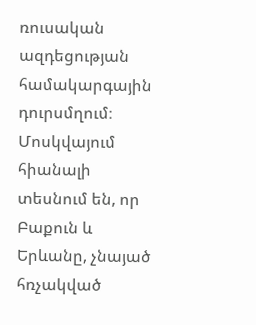ռուսական ազդեցության համակարգային դուրսմղում։ Մոսկվայում հիանալի տեսնում են, որ Բաքուն և Երևանը, չնայած հռչակված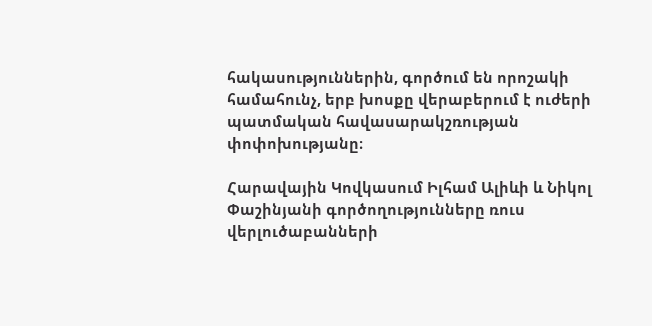հակասություններին, գործում են որոշակի համահունչ, երբ խոսքը վերաբերում է ուժերի պատմական հավասարակշռության փոփոխությանը։

Հարավային Կովկասում Իլհամ Ալիևի և Նիկոլ Փաշինյանի գործողությունները ռուս վերլուծաբանների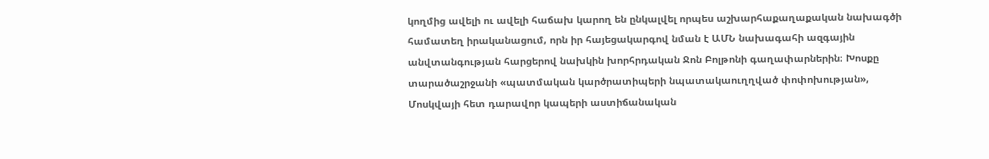կողմից ավելի ու ավելի հաճախ կարող են ընկալվել որպես աշխարհաքաղաքական նախագծի համատեղ իրականացում, որն իր հայեցակարգով նման է ԱՄՆ նախագահի ազգային անվտանգության հարցերով նախկին խորհրդական Ջոն Բոլթոնի գաղափարներին։ Խոսքը տարածաշրջանի «պատմական կարծրատիպերի նպատակաուղղված փոփոխության», Մոսկվայի հետ դարավոր կապերի աստիճանական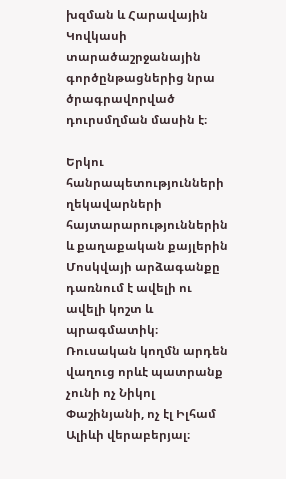խզման և Հարավային Կովկասի տարածաշրջանային գործընթացներից նրա ծրագրավորված դուրսմղման մասին է։

Երկու հանրապետությունների ղեկավարների հայտարարություններին և քաղաքական քայլերին Մոսկվայի արձագանքը դառնում է ավելի ու ավելի կոշտ և պրագմատիկ։ Ռուսական կողմն արդեն վաղուց որևէ պատրանք չունի ոչ Նիկոլ Փաշինյանի, ոչ էլ Իլհամ Ալիևի վերաբերյալ։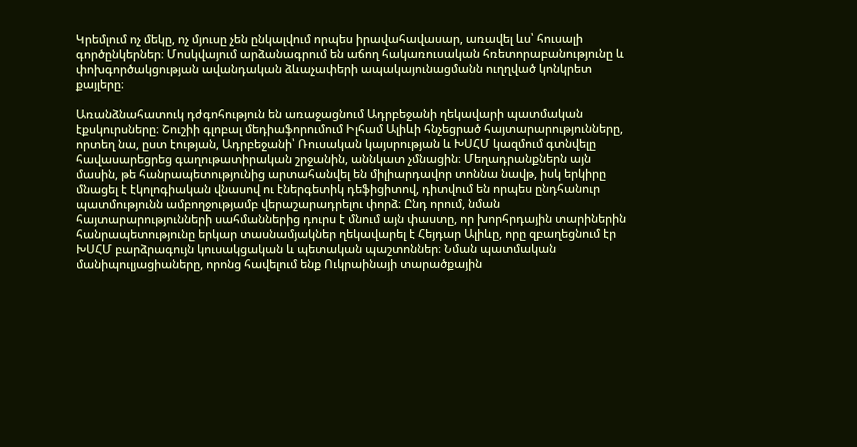Կրեմլում ոչ մեկը, ոչ մյուսը չեն ընկալվում որպես իրավահավասար, առավել ևս՝ հուսալի գործընկերներ։ Մոսկվայում արձանագրում են աճող հակառուսական հռետորաբանությունը և փոխգործակցության ավանդական ձևաչափերի ապակայունացմանն ուղղված կոնկրետ քայլերը։

Առանձնահատուկ դժգոհություն են առաջացնում Ադրբեջանի ղեկավարի պատմական էքսկուրսները։ Շուշիի գլոբալ մեդիաֆորումում Իլհամ Ալիևի հնչեցրած հայտարարությունները, որտեղ նա, ըստ էության, Ադրբեջանի՝ Ռուսական կայսրության և ԽՍՀՄ կազմում գտնվելը հավասարեցրեց գաղութատիրական շրջանին, աննկատ չմնացին։ Մեղադրանքներն այն մասին, թե հանրապետությունից արտահանվել են միլիարդավոր տոննա նավթ, իսկ երկիրը մնացել է էկոլոգիական վնասով ու էներգետիկ դեֆիցիտով, դիտվում են որպես ընդհանուր պատմությունն ամբողջությամբ վերաշարադրելու փորձ։ Ընդ որում, նման հայտարարությունների սահմաններից դուրս է մնում այն փաստը, որ խորհրդային տարիներին հանրապետությունը երկար տասնամյակներ ղեկավարել է Հեյդար Ալիևը, որը զբաղեցնում էր ԽՍՀՄ բարձրագույն կուսակցական և պետական պաշտոններ։ Նման պատմական մանիպուլյացիաները, որոնց հավելում ենք Ուկրաինայի տարածքային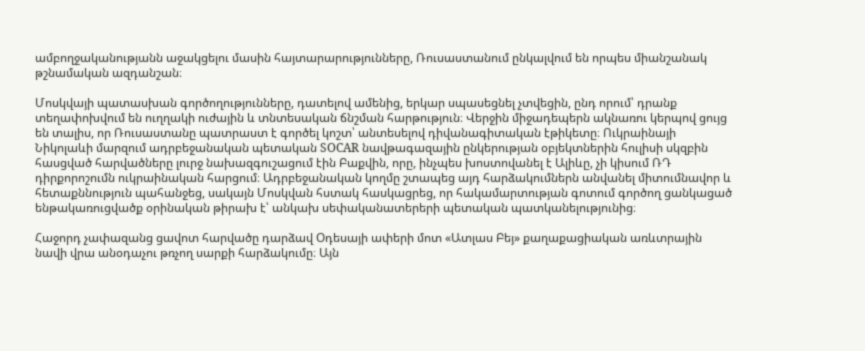ամբողջականությանն աջակցելու մասին հայտարարությունները, Ռուսաստանում ընկալվում են որպես միանշանակ թշնամական ազդանշան։

Մոսկվայի պատասխան գործողությունները, դատելով ամենից, երկար սպասեցնել չտվեցին, ընդ որում՝ դրանք տեղափոխվում են ուղղակի ուժային և տնտեսական ճնշման հարթություն։ Վերջին միջադեպերն ակնառու կերպով ցույց են տալիս, որ Ռուսաստանը պատրաստ է գործել կոշտ՝ անտեսելով դիվանագիտական էթիկետը։ Ուկրաինայի Նիկոլաևի մարզում ադրբեջանական պետական SOCAR նավթագազային ընկերության օբյեկտներին հուլիսի սկզբին հասցված հարվածները լուրջ նախազգուշացում էին Բաքվին, որը, ինչպես խոստովանել է Ալիևը, չի կիսում ՌԴ դիրքորոշումն ուկրաինական հարցում։ Ադրբեջանական կողմը շտապեց այդ հարձակումներն անվանել միտումնավոր և հետաքննություն պահանջեց, սակայն Մոսկվան հստակ հասկացրեց, որ հակամարտության գոտում գործող ցանկացած ենթակառուցվածք օրինական թիրախ է՝ անկախ սեփականատերերի պետական պատկանելությունից։

Հաջորդ չափազանց ցավոտ հարվածը դարձավ Օդեսայի ափերի մոտ «Ատլաս Բեյ» քաղաքացիական առևտրային նավի վրա անօդաչու թռչող սարքի հարձակումը։ Այն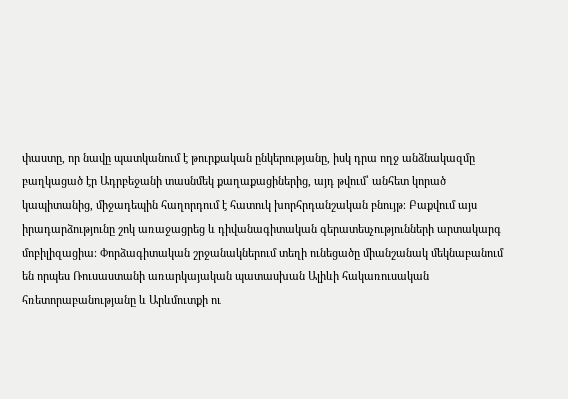փաստը, որ նավը պատկանում է թուրքական ընկերությանը, իսկ դրա ողջ անձնակազմը բաղկացած էր Ադրբեջանի տասնմեկ քաղաքացիներից, այդ թվում՝ անհետ կորած կապիտանից, միջադեպին հաղորդում է հատուկ խորհրդանշական բնույթ։ Բաքվում այս իրադարձությունը շոկ առաջացրեց և դիվանագիտական գերատեսչությունների արտակարգ մոբիլիզացիա։ Փորձագիտական շրջանակներում տեղի ունեցածը միանշանակ մեկնաբանում են որպես Ռուսաստանի առարկայական պատասխան Ալիևի հակառուսական հռետորաբանությանը և Արևմուտքի ու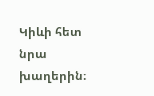Կիևի հետ նրա խաղերին։